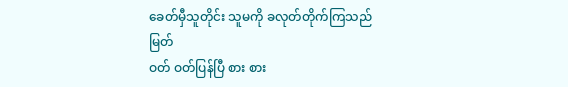ခေတ်မှီသူတိုင်း သူမကို ခလုတ်တိုက်ကြသည်
မြတ်
ဝတ် ဝတ်ပြန်ပြီ စား စား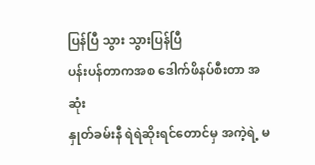ပြန်ပြီ သွား သွားပြန်ပြီ
ပန်းပန်တာကအစ ဒေါက်ဖိနပ်စီးတာ အဆုံး
နှုတ်ခမ်းနီ ရဲရဲဆိုးရင်တောင်မှ အကဲ့ရဲ့ မ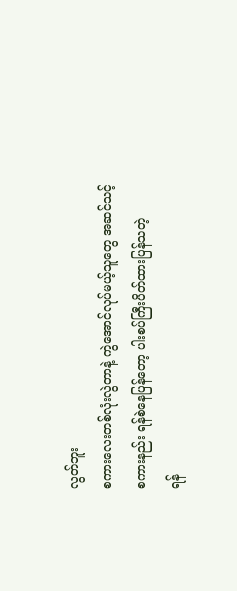လွတ်ဘူး
စကားလေးတစ်လုံးလွဲတာနဲ့ ကွဲအောင်လုပ်မယ့်သူတွေ အဆင်သင့်
စကားနည်း ရန်စဲနေပြန်တော့ ပါးစပ်ကြီးပိတ်ထားပြန်သတဲ့
ရန်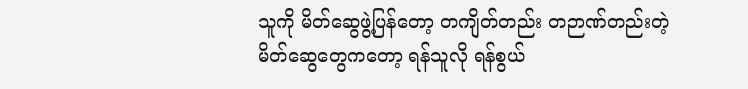သူကို မိတ်ဆွေဖွဲ့ပြန်တော့ တကျိတ်တည်း တဉာဏ်တည်းတဲ့
မိတ်ဆွေတွေကတော့ ရန်သူလို ရန်စွယ်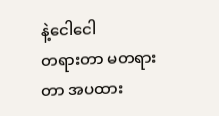နဲ့ငေါငေါ
တရားတာ မတရားတာ အပထား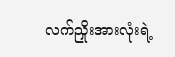လက်ညှိုးအားလုံးရဲ့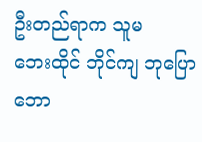ဦးတည်ရာက သူမ
ဘေးထိုင် ဘိုင်ကျ ဘုပြော ဘော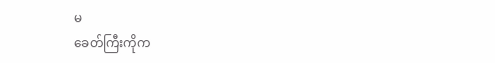မ
ခေတ်ကြီးကိုက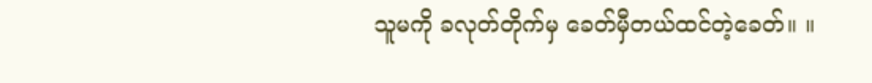သူမကို ခလုတ်တိုက်မှ ခေတ်မှီတယ်ထင်တဲ့ခေတ်။ ။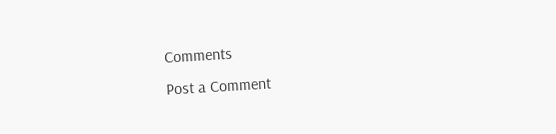Comments
Post a Comment